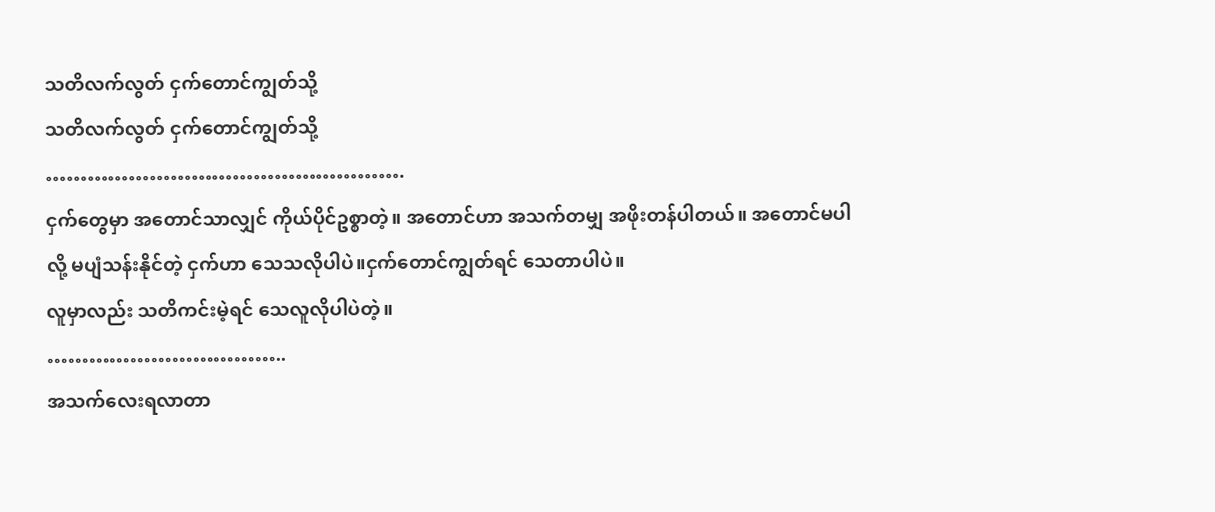သတိလက်လွတ် ငှက်တောင်ကျွတ်သို့
သတိလက်လွတ် ငှက်တောင်ကျွတ်သို့
…………………………………………….
ငှက်တွေမှာ အတောင်သာလျှင် ကိုယ်ပိုင်ဥစ္စာတဲ့။ အတောင်ဟာ အသက်တမျှ အဖိုးတန်ပါတယ်။ အတောင်မပါလို့ မပျံသန်းနိုင်တဲ့ ငှက်ဟာ သေသလိုပါပဲ။ငှက်တောင်ကျွတ်ရင် သေတာပါပဲ။
လူမှာလည်း သတိကင်းမဲ့ရင် သေလူလိုပါပဲတဲ့။
……………………………..
အသက်လေးရလာတာ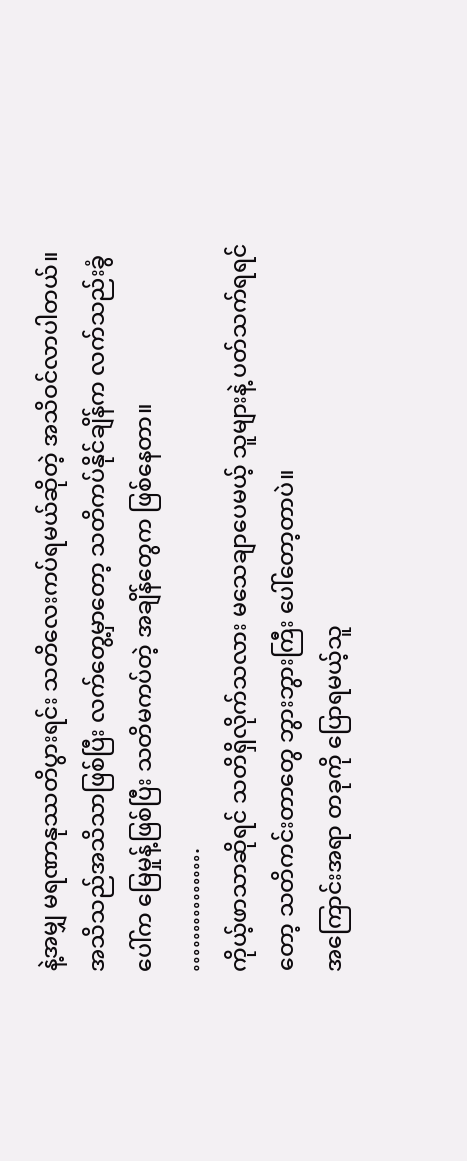နဲ့အမျှ မရဏာနုဿတိပွားရင်း သတိလေးကပ်ရမယ်ဆိုတဲ့ အသိဝင်လာပါတယ်။ အသိသည်အသိသာဖြစ်ပြီး လက်တွေ့မှာတော့ သတိကပ်နိုင်ချိန်က လက်သည်းခွံပေါ်က မြေမှုန့်ဖြစ်ပြီး သတိမကပ်တဲ့ အချိန်တွေက ဖြစ်နေတာ။
…………….
ကိုယ့်ဖာသာဆိုရင် သတိရှိလိုက်သလား မသေချာပေမယ့် သူများနဲ့ ပတ်သက်ရရင်တော့ သတိကင်းတာတွေ ဘွားဘွားကြီး ပေါ်တော့တာပဲ။
အကြောင်းအရာ တခုကို ပြောရမယ့်သူ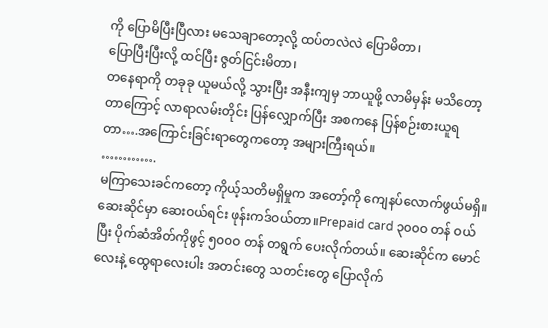ကို ပြောမိပြီးပြီလား မသေချာတော့လို့ ထပ်တလဲလဲ ပြောမိတာ၊
ပြောပြီးပြီးလို့ ထင်ပြီး ဇွတ်ငြင်းမိတာ၊
တနေရာကို တခုခု ယူမယ်လို့ သွားပြီး အနီးကျမှ ဘာယူဖို့ လာမိမှန်း မသိတော့တာကြောင့် လာရာလမ်းတိုင်း ပြန်လျှောက်ပြီး အစကနေ ပြန်စဉ်းစားယူရတာ….အကြောင်းခြင်းရာတွေကတော့ အများကြီးရယ်။
………….
မကြာသေးခင်ကတော့ ကိုယ့်သတိမရှိမှုက အတော့်ကို ကျေနပ်လောက်ဖွယ်မရှိ။
ဆေးဆိုင်မှာ ဆေးဝယ်ရင်း ဖုန်းကဒ်ဝယ်တာ။Prepaid card ၃၀၀ဝ တန် ဝယ်ပြီး ပိုက်ဆံအိတ်ကိုဖွင့် ၅၀၀ဝ တန် တရွက် ပေးလိုက်တယ်။ ဆေးဆိုင်က မောင်လေးနဲ့ ထွေရာလေးပါး အတင်းတွေ သတင်းတွေ ပြောလိုက်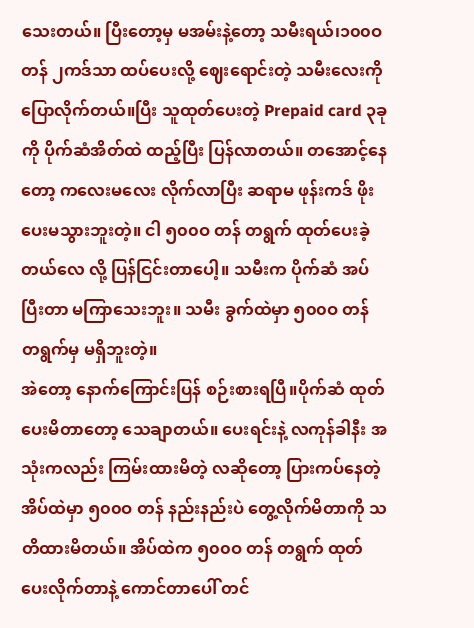သေးတယ်။ ပြီးတော့မှ မအမ်းနဲ့တော့ သမီးရယ်၊၁၀၀ဝ တန် ၂ကဒ်သာ ထပ်ပေးလို့ ဈေးရောင်းတဲ့ သမီးလေးကို ပြောလိုက်တယ်။ပြီး သူထုတ်ပေးတဲ့ Prepaid card ၃ခုကို ပိုက်ဆံအိတ်ထဲ ထည့်ပြီး ပြန်လာတယ်။ တအောင့်နေတော့ ကလေးမလေး လိုက်လာပြီး ဆရာမ ဖုန်းကဒ် ဖိုး ပေးမသွားဘူးတဲ့။ ငါ ၅၀၀ဝ တန် တရွက် ထုတ်ပေးခဲ့တယ်လေ လို့ ပြန်ငြင်းတာပေါ့။ သမီးက ပိုက်ဆံ အပ်ပြီးတာ မကြာသေးဘူး။ သမီး ခွက်ထဲမှာ ၅၀၀ဝ တန် တရွက်မှ မရှိဘူးတဲ့။
အဲတော့ နောက်ကြောင်းပြန် စဉ်းစားရပြီ။ပိုက်ဆံ ထုတ်ပေးမိတာတော့ သေချာတယ်။ ပေးရင်းနဲ့ လကုန်ခါနီး အသုံးကလည်း ကြမ်းထားမိတဲ့ လဆိုတော့ ပြားကပ်နေတဲ့ အိပ်ထဲမှာ ၅၀၀ဝ တန် နည်းနည်းပဲ တွေ့လိုက်မိတာကို သတိထားမိတယ်။ အိပ်ထဲက ၅၀၀ဝ တန် တရွက် ထုတ်ပေးလိုက်တာနဲ့ ကောင်တာပေါ် တင်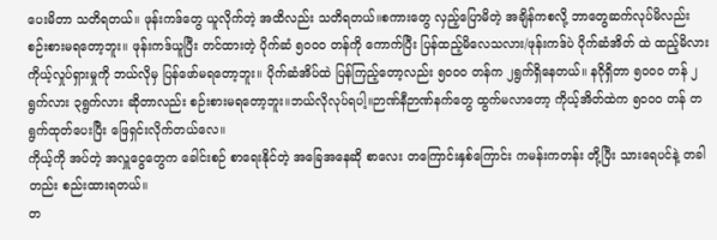ပေးမိတာ သတိရတယ်။ ဖုန်းကဒ်တွေ ယူလိုက်တဲ့ အထိလည်း သတိရတယ်။စကားတွေ လှည့်ပြောမိတဲ့ အချိန်ကစလို့ ဘာတွေဆက်လုပ်မိလည်း စဉ်းစားမရတော့ဘူး။ ဖုန်းကဒ်ယူပြီး တင်ထားတဲ့ ပိုက်ဆံ ၅၀၀ဝ တန်ကို ကောက်ပြီး ပြန်ထည့်မိလေသလား/ဖုန်းကဒ်ပဲ ပိုက်ဆံအိတ် ထဲ ထည့်မိလား ကိုယ့်လှုပ်ရှားမှုကို ဘယ်လိုမှ ပြန်ဖော်မရတော့ဘူး။ ပိုက်ဆံအိပ်ထဲ ပြန်ကြည့်တော့လည်း ၅၀၀ဝ တန်က ၂ရွက်ရှိနေတယ်။ နဂိုရှိတာ ၅၀၀ဝ တန် ၂ရွက်လား ၃ရွက်လား ဆိုတာလည်း စဉ်းစားမရတော့ဘူး။ဘယ်လိုလုပ်ရပါ့။ဉာဏ်နီဉာဏ်နက်တွေ ထွက်မလာတော့ ကိုယ့်အိတ်ထဲက ၅၀၀ဝ တန် တရွက်ထုတ်ပေးပြီး ဖြေရှင်းလိုက်တယ်လေ။
ကိုယ့်ကို အပ်တဲ့ အလှူငွေတွေက ခေါင်းစဉ် စာရေးနိုင်တဲ့ အခြေအနေဆို စာလေး တကြောင်းနှစ်ကြောင်း ကမန်းကတန်း တို့ပြီး သားရေပင်နဲ့ တခါတည်း စည်းထားရတယ်။
တ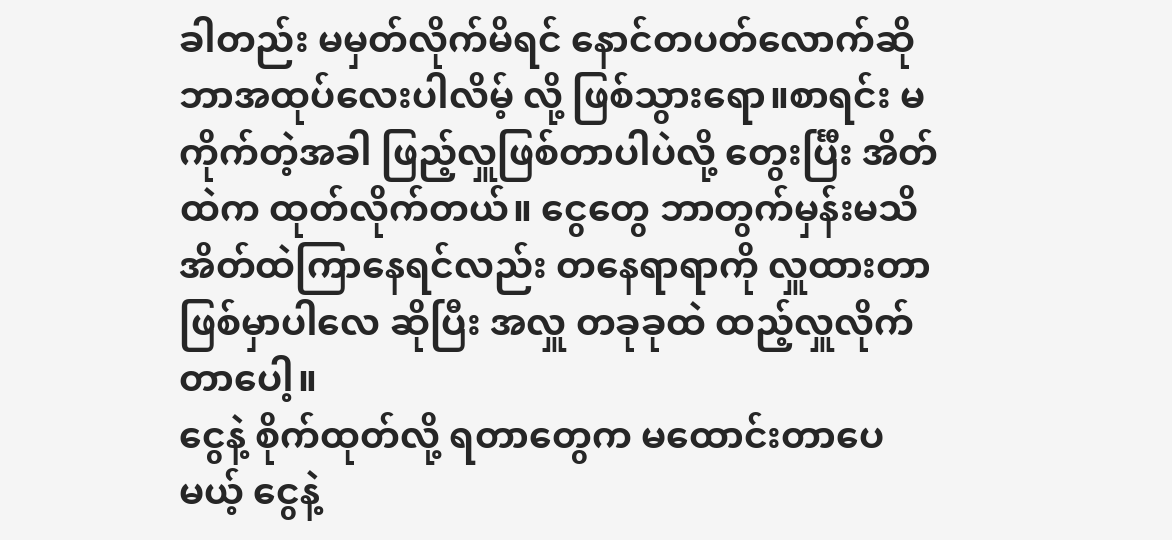ခါတည်း မမှတ်လိုက်မိရင် နောင်တပတ်လောက်ဆို ဘာအထုပ်လေးပါလိမ့် လို့ ဖြစ်သွားရော။စာရင်း မကိုက်တဲ့အခါ ဖြည့်လှူဖြစ်တာပါပဲလို့ တွေးင်္ပြီး အိတ်ထဲက ထုတ်လိုက်တယ်။ ငွေတွေ ဘာတွက်မှန်းမသိ အိတ်ထဲကြာနေရင်လည်း တနေရာရာကို လှူထားတာ ဖြစ်မှာပါလေ ဆိုပြီး အလှူ တခုခုထဲ ထည့်လှူလိုက်တာပေါ့။
ငွေနဲ့ စိုက်ထုတ်လို့ ရတာတွေက မထောင်းတာပေမယ့် ငွေနဲ့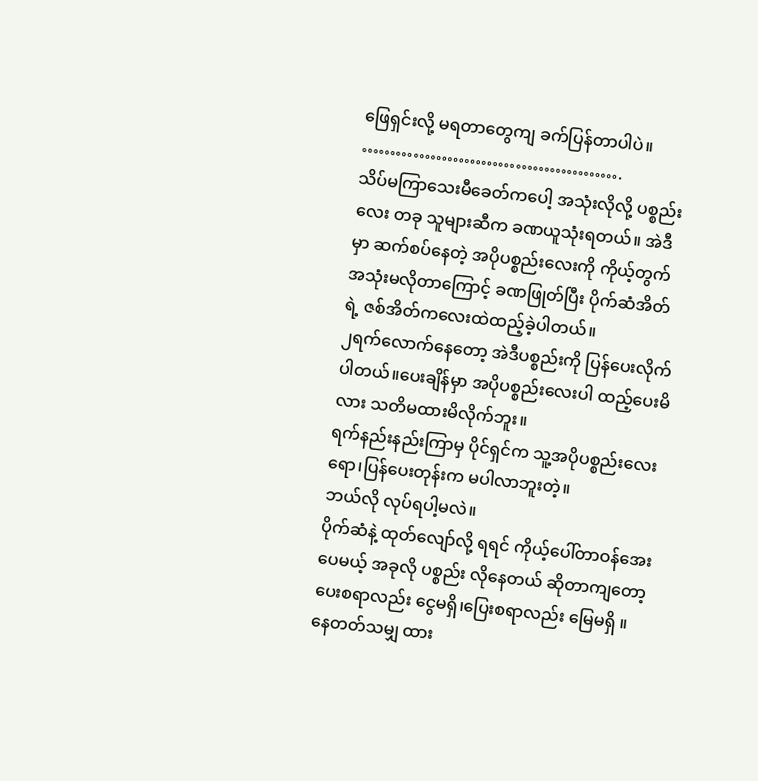ဖြေရှင်းလို့ မရတာတွေကျ ခက်ပြန်တာပါပဲ။
……………………………………….
သိပ်မကြာသေးမီခေတ်ကပေါ့ အသုံးလိုလို့ ပစ္စည်းလေး တခု သူများဆီက ခဏယူသုံးရတယ်။ အဲဒီမှာ ဆက်စပ်နေတဲ့ အပိုပစ္စည်းလေးကို ကိုယ့်တွက် အသုံးမလိုတာကြောင့် ခဏဖြုတ်ပြီး ပိုက်ဆံအိတ်ရဲ့ ဇစ်အိတ်ကလေးထဲထည့်ခဲ့ပါတယ်။
၂ရက်လောက်နေတော့ အဲဒီပစ္စည်းကို ပြန်ပေးလိုက်ပါတယ်။ပေးချိန်မှာ အပိုပစ္စည်းလေးပါ ထည့်ပေးမိလား သတိမထားမိလိုက်ဘူး။
ရက်နည်းနည်းကြာမှ ပိုင်ရှင်က သူ့အပိုပစ္စည်းလေးရော၊ပြန်ပေးတုန်းက မပါလာဘူးတဲ့။
ဘယ်လို လုပ်ရပါ့မလဲ။
ပိုက်ဆံနဲ့ ထုတ်လျော်လို့ ရရင် ကိုယ့်ပေါ်တာဝန်အေးပေမယ့် အခုလို ပစ္စည်း လိုနေတယ် ဆိုတာကျတော့ ပေးစရာလည်း ငွေမရှိ၊ပြေးစရာလည်း မြေမရှိ ။
နေတတ်သမျှ ထား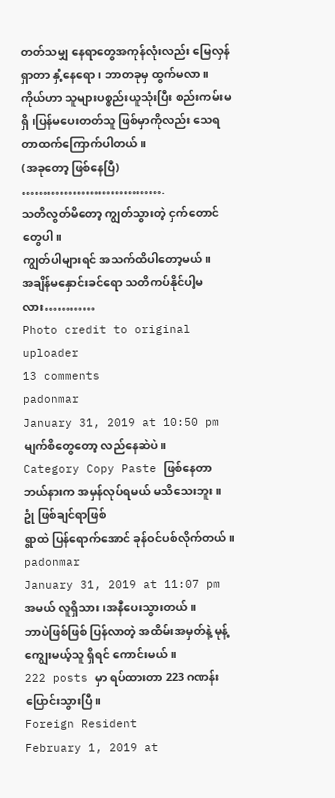တတ်သမျှ နေရာတွေအကုန်လုံးလည်း မြေလှန်ရှာတာ နှံ့နေရော၊ ဘာတခုမှ ထွက်မလာ။
ကိုယ်ဟာ သူများပစ္စည်းယူသုံးပြီး စည်းကမ်းမရှိ ၊ပြန်မပေးတတ်သူ ဖြစ်မှာကိုလည်း သေရတာထက်ကြောက်ပါတယ်။
(အခုတော့ ဖြစ်နေပြီ)
…………………………….
သတိလွတ်မိတော့ ကျွတ်သွားတဲ့ ငှက်တောင်တွေပါ။
ကျွတ်ပါများရင် အသက်ထိပါတော့မယ်။
အချိန်မနှောင်းခင်ရော သတိကပ်နိုင်ပါ့မလား…………
Photo credit to original uploader
13 comments
padonmar
January 31, 2019 at 10:50 pm
မျက်စိတွေတော့ လည်နေဆဲပဲ။
Category Copy Paste ဖြစ်နေတာ ဘယ်နားက အမှန်လုပ်ရမယ် မသိသေးဘူး။
ဥုံ ဖြစ်ချင်ရာဖြစ်
ရွာထဲ ပြန်ရောက်အောင် ခုန်ဝင်ပစ်လိုက်တယ်။
padonmar
January 31, 2019 at 11:07 pm
အမယ် လူရှိသား၊အနီပေးသွားတယ်။
ဘာပဲဖြစ်ဖြစ် ပြန်လာတဲ့ အထိမ်းအမှတ်နဲ့ မုန့်ကျွေးမယ့်သူ ရှိရင် ကောင်းမယ်။
222 posts မှာ ရပ်ထားတာ 223 ဂဏန်း ပြောင်းသွားပြီ။
Foreign Resident
February 1, 2019 at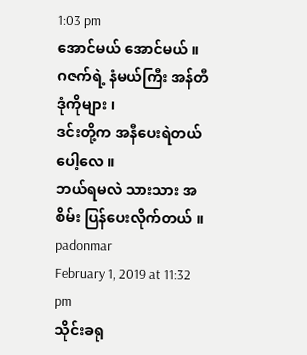1:03 pm
အောင်မယ် အောင်မယ် ။
ဂဇက်ရဲ့ နံမယ်ကြီး အန်တီဒုံကိုများ ၊
ဒင်းတို့က အနီပေးရဲတယ်ပေါ့လေ ။
ဘယ်ရမလဲ သားသား အစိမ်း ပြန်ပေးလိုက်တယ် ။
padonmar
February 1, 2019 at 11:32 pm
သိုင်းခရု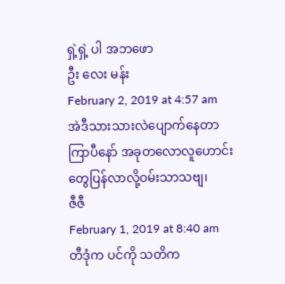ရှဲ့ရှဲ့ ပါ အဘဖော
ဦး လေး မန်း
February 2, 2019 at 4:57 am
အဲဒီသားသားလဲပျောက်နေတာကြာပီနော် အခုတလောလူဟောင်းတွေပြန်လာလို့ဝမ်းသာသဗျ၊
ဇီဇီ
February 1, 2019 at 8:40 am
တီဒုံက ပင်ကို သတိက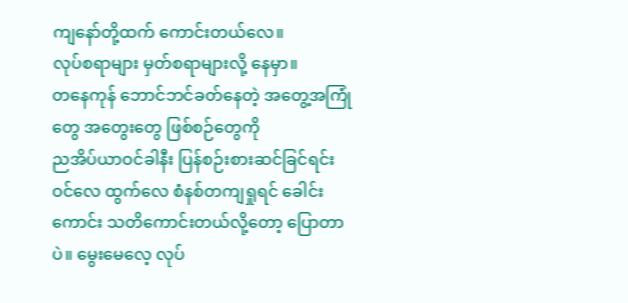ကျနော်တို့ထက် ကောင်းတယ်လေ။
လုပ်စရာများ မှတ်စရာများလို့ နေမှာ။
တနေကုန် ဘောင်ဘင်ခတ်နေတဲ့ အတွေ့အကြုံတွေ အတွေးတွေ ဖြစ်စဉ်တွေကို
ညအိပ်ယာဝင်ခါနီး ပြန်စဉ်းစားဆင်ခြင်ရင်း ဝင်လေ ထွက်လေ စံနစ်တကျရှုရင် ခေါင်းကောင်း သတိကောင်းတယ်လို့တော့ ပြောတာပဲ။ မွေးမေလေ့ လုပ်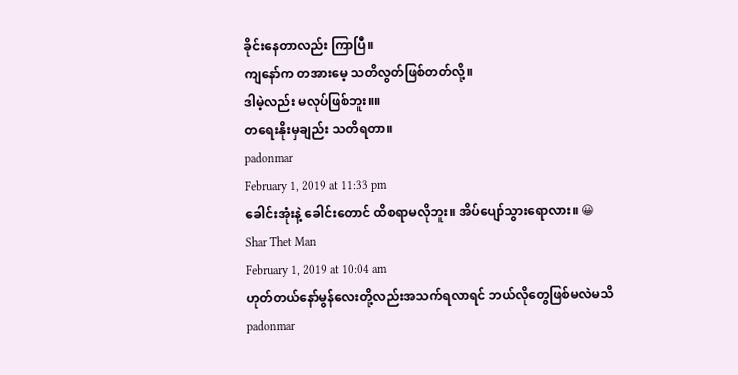ခိုင်းနေတာလည်း ကြာပြီ။
ကျနော်က တအားမေ့ သတိလွတ်ဖြစ်တတ်လို့။
ဒါမဲ့လည်း မလုပ်ဖြစ်ဘူး။။
တရေးနိုးမှချည်း သတိရတာ။
padonmar
February 1, 2019 at 11:33 pm
ခေါင်းအုံးနဲ့ ခေါင်းတောင် ထိစရာမလိုဘူး။ အိပ်ပျော်သွားရောလား။ 😀
Shar Thet Man
February 1, 2019 at 10:04 am
ဟုတ်တယ်နော်မွန်လေးတို့လည်းအသက်ရလာရင် ဘယ်လိုတွေဖြစ်မလဲမသိ
padonmar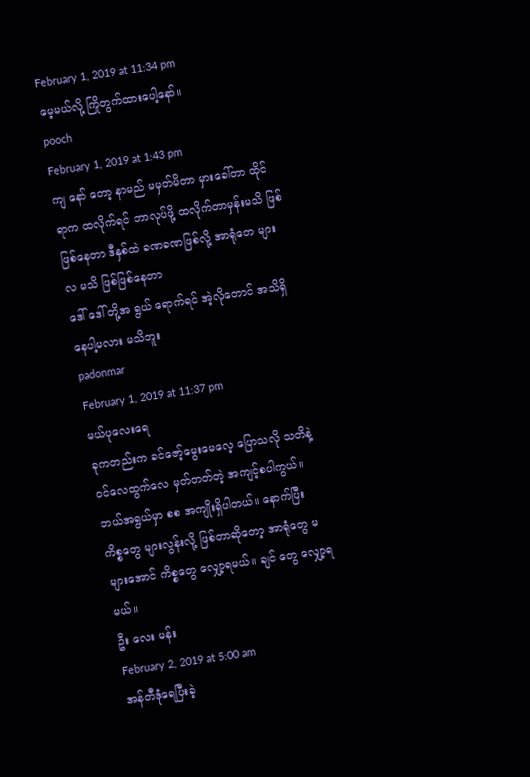February 1, 2019 at 11:34 pm
မေ့မယ်လို့ ကြိုတွက်ထားပေါ့နော်။
pooch
February 1, 2019 at 1:43 pm
ကျ နော် တော့ နာမည် မမှတ်မိတာ မှားခေါ်တာ ထိုင်ရာက ထလိုက်ရင် ဘာလုပ်ဖို့ ထလိုက်တာမှန်းမသိ ဖြစ်ဖြစ်နေတာ ဒီနှစ်ထဲ ခဏခဏဖြစ်လို့ အာရုံတေ များလ မသိ ဖြစ်ဖြစ်နေတာ
ဒေါ် ဒေါ် တို့အ ရွယ် ရောက်ရင် အဲ့လိုတောင် အသိရှိနေပါ့မလား မသိဘူး
padonmar
February 1, 2019 at 11:37 pm
မယ်ပုလေးရေ
ခုကတည်းက ခင်ဇော့်မွေးမေလေ့ ပြောသလို သတိနဲ့ ဝင်လေထွက်လေ မှတ်တတ်တဲ့ အကျင့်စပါကွယ်။ ဘယ်အရွယ်မှာ စစ အကျိုးရှိပါတယ်။ နောက်ပြီး ကိစ္စတွေ များလွန်းလို့ ဖြစ်တာဆိုတော့ အာရုံတွေ မများအောင် ကိစ္စတွေ လျှော့ရမယ်။ ချင် တွေ လျှော့ရမယ်။
ဦး လေး မန်း
February 2, 2019 at 5:00 am
အန်တီဒုံရေပြီးခဲ့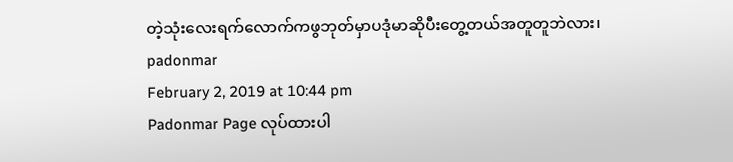တဲ့သုံးလေးရက်လောက်ကဖွဘုတ်မှာပဒုံမာဆိုပီးတွေ့တယ်အတူတူဘဲလား၊
padonmar
February 2, 2019 at 10:44 pm
Padonmar Page လုပ်ထားပါ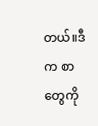တယ်။ဒီက စာတွေကို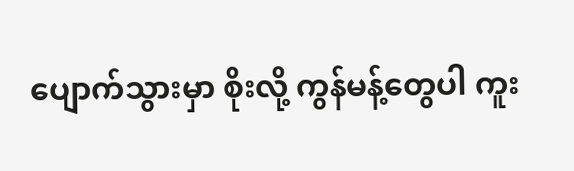ပျောက်သွားမှာ စိုးလို့ ကွန်မန့်တွေပါ ကူး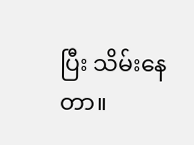ပြီး သိမ်းနေတာ။